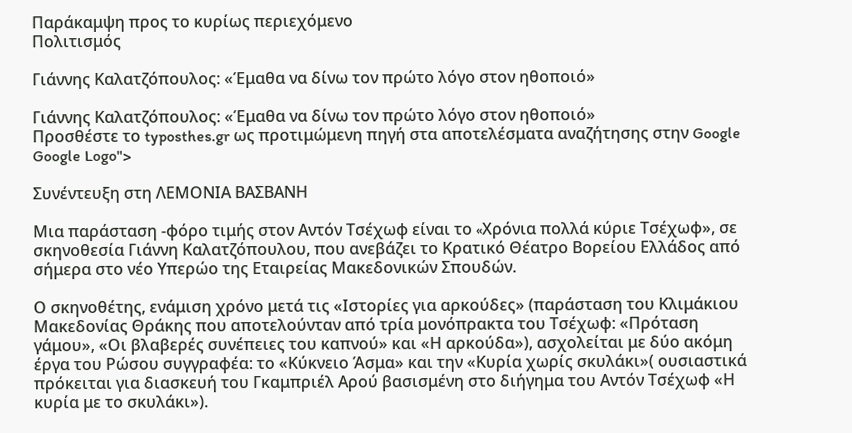Παράκαμψη προς το κυρίως περιεχόμενο
Πολιτισμός

Γιάννης Καλατζόπουλος: «Έμαθα να δίνω τον πρώτο λόγο στον ηθοποιό»

Γιάννης Καλατζόπουλος: «Έμαθα να δίνω τον πρώτο λόγο στον ηθοποιό»
Προσθέστε το typosthes.gr ως προτιμώμενη πηγή στα αποτελέσματα αναζήτησης στην Google Google Logo">

Συνέντευξη στη ΛΕΜΟΝΙΑ ΒΑΣΒΑΝΗ

Μια παράσταση -φόρο τιμής στον Αντόν Τσέχωφ είναι το «Xρόνια πολλά κύριε Τσέχωφ», σε σκηνοθεσία Γιάννη Καλατζόπουλου, που ανεβάζει το Κρατικό Θέατρο Βορείου Ελλάδος από σήμερα στο νέο Υπερώο της Εταιρείας Μακεδονικών Σπουδών.

Ο σκηνοθέτης, ενάμιση χρόνο μετά τις «Ιστορίες για αρκούδες» (παράσταση του Κλιμάκιου Μακεδονίας Θράκης που αποτελούνταν από τρία μονόπρακτα του Τσέχωφ: «Πρόταση γάμου», «Οι βλαβερές συνέπειες του καπνού» και «Η αρκούδα»), ασχολείται με δύο ακόμη έργα του Ρώσου συγγραφέα: το «Κύκνειο Άσμα» και την «Κυρία χωρίς σκυλάκι»( ουσιαστικά πρόκειται για διασκευή του Γκαμπριέλ Αρού βασισμένη στο διήγημα του Αντόν Τσέχωφ «Η κυρία με το σκυλάκι»).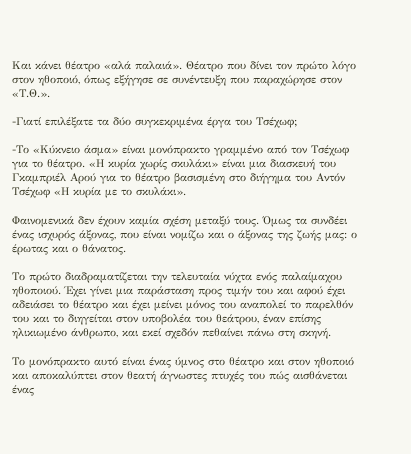Και κάνει θέατρο «αλά παλαιά». Θέατρο που δίνει τον πρώτο λόγο στον ηθοποιό, όπως εξήγησε σε συνέντευξη που παραχώρησε στον «Τ.Θ.».

-Γιατί επιλέξατε τα δύο συγκεκριμένα έργα του Τσέχωφ;

-Το «Κύκνειο άσμα» είναι μονόπρακτο γραμμένο από τον Τσέχωφ για το θέατρο. «Η κυρία χωρίς σκυλάκι» είναι μια διασκευή του Γκαμπριέλ Αρού για το θέατρο βασισμένη στο διήγημα του Αντόν Τσέχωφ «Η κυρία με το σκυλάκι».

Φαινομενικά δεν έχουν καμία σχέση μεταξύ τους. Όμως τα συνδέει ένας ισχυρός άξονας, που είναι νομίζω και ο άξονας της ζωής μας: ο έρωτας και ο θάνατος.

Το πρώτο διαδραματίζεται την τελευταία νύχτα ενός παλαίμαχου ηθοποιού. Έχει γίνει μια παράσταση προς τιμήν του και αφού έχει αδειάσει το θέατρο και έχει μείνει μόνος του αναπολεί το παρελθόν του και το διηγείται στον υποβολέα του θεάτρου, έναν επίσης ηλικιωμένο άνθρωπο, και εκεί σχεδόν πεθαίνει πάνω στη σκηνή.

Το μονόπρακτο αυτό είναι ένας ύμνος στο θέατρο και στον ηθοποιό και αποκαλύπτει στον θεατή άγνωστες πτυχές του πώς αισθάνεται ένας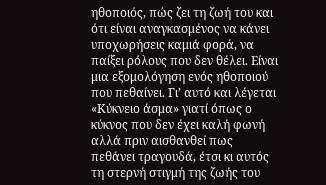ηθοποιός, πώς ζει τη ζωή του και ότι είναι αναγκασμένος να κάνει υποχωρήσεις καμιά φορά, να παίξει ρόλους που δεν θέλει. Είναι μια εξομολόγηση ενός ηθοποιού που πεθαίνει. Γι’ αυτό και λέγεται «Κύκνειο άσμα» γιατί όπως ο κύκνος που δεν έχει καλή φωνή αλλά πριν αισθανθεί πως πεθάνει τραγουδά, έτσι κι αυτός τη στερνή στιγμή της ζωής του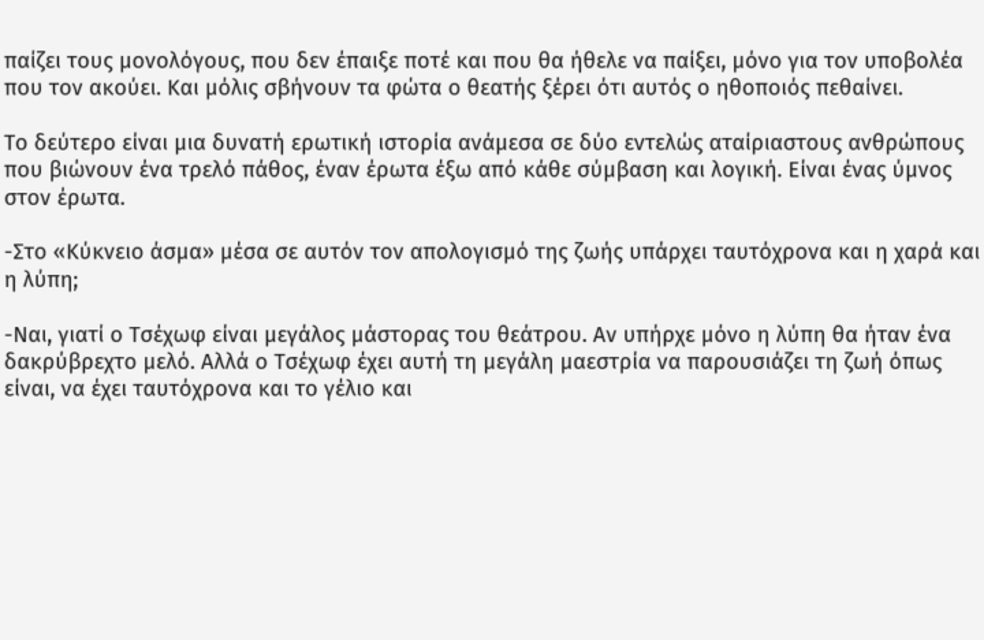παίζει τους μονολόγους, που δεν έπαιξε ποτέ και που θα ήθελε να παίξει, μόνο για τον υποβολέα που τον ακούει. Και μόλις σβήνουν τα φώτα ο θεατής ξέρει ότι αυτός ο ηθοποιός πεθαίνει.

Το δεύτερο είναι μια δυνατή ερωτική ιστορία ανάμεσα σε δύο εντελώς αταίριαστους ανθρώπους που βιώνουν ένα τρελό πάθος, έναν έρωτα έξω από κάθε σύμβαση και λογική. Είναι ένας ύμνος στον έρωτα.

-Στο «Κύκνειο άσμα» μέσα σε αυτόν τον απολογισμό της ζωής υπάρχει ταυτόχρονα και η χαρά και η λύπη;

-Ναι, γιατί ο Τσέχωφ είναι μεγάλος μάστορας του θεάτρου. Αν υπήρχε μόνο η λύπη θα ήταν ένα δακρύβρεχτο μελό. Αλλά ο Τσέχωφ έχει αυτή τη μεγάλη μαεστρία να παρουσιάζει τη ζωή όπως είναι, να έχει ταυτόχρονα και το γέλιο και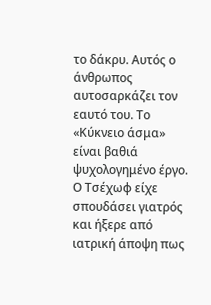το δάκρυ. Αυτός ο άνθρωπος αυτοσαρκάζει τον εαυτό του. Το «Κύκνειο άσμα» είναι βαθιά ψυχολογημένο έργο. Ο Τσέχωφ είχε σπουδάσει γιατρός και ήξερε από ιατρική άποψη πως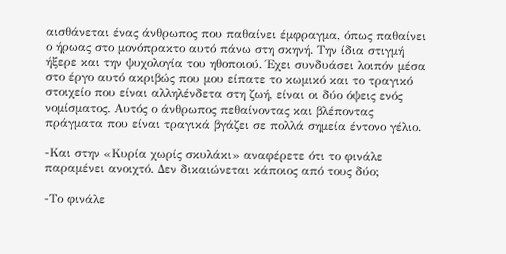αισθάνεται ένας άνθρωπος που παθαίνει έμφραγμα, όπως παθαίνει ο ήρωας στο μονόπρακτο αυτό πάνω στη σκηνή. Την ίδια στιγμή ήξερε και την ψυχολογία του ηθοποιού. Έχει συνδυάσει λοιπόν μέσα στο έργο αυτό ακριβώς που μου είπατε το κωμικό και το τραγικό στοιχείο που είναι αλληλένδετα στη ζωή, είναι οι δύο όψεις ενός νομίσματος. Αυτός ο άνθρωπος πεθαίνοντας και βλέποντας πράγματα που είναι τραγικά βγάζει σε πολλά σημεία έντονο γέλιο.

-Και στην «Κυρία χωρίς σκυλάκι» αναφέρετε ότι το φινάλε παραμένει ανοιχτό. Δεν δικαιώνεται κάποιος από τους δύο;

-Το φινάλε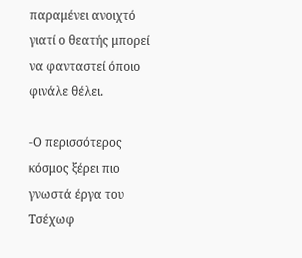παραμένει ανοιχτό γιατί ο θεατής μπορεί να φανταστεί όποιο φινάλε θέλει.

-Ο περισσότερος κόσμος ξέρει πιο γνωστά έργα του Τσέχωφ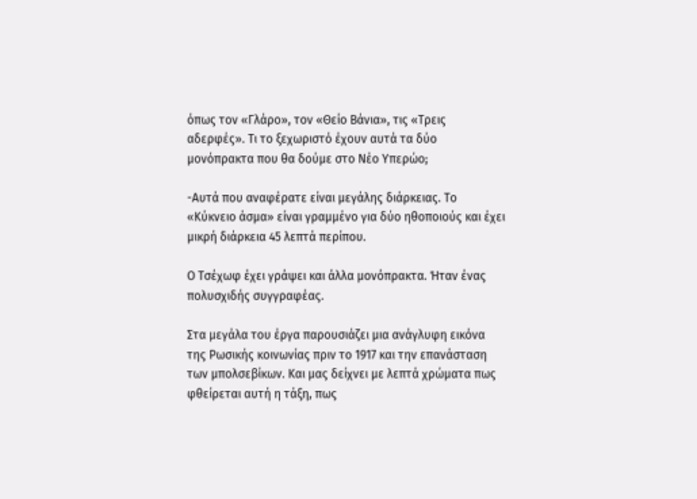όπως τον «Γλάρο», τον «Θείο Βάνια», τις «Τρεις αδερφές». Τι το ξεχωριστό έχουν αυτά τα δύο μονόπρακτα που θα δούμε στο Νέο Υπερώο;

-Αυτά που αναφέρατε είναι μεγάλης διάρκειας. Το «Κύκνειο άσμα» είναι γραμμένο για δύο ηθοποιούς και έχει μικρή διάρκεια 45 λεπτά περίπου.

Ο Τσέχωφ έχει γράψει και άλλα μονόπρακτα. Ήταν ένας πολυσχιδής συγγραφέας.

Στα μεγάλα του έργα παρουσιάζει μια ανάγλυφη εικόνα της Ρωσικής κοινωνίας πριν το 1917 και την επανάσταση των μπολσεβίκων. Και μας δείχνει με λεπτά χρώματα πως φθείρεται αυτή η τάξη, πως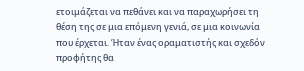ετοιμάζεται να πεθάνει και να παραχωρήσει τη θέση της σε μια επόμενη γενιά, σε μια κοινωνία που έρχεται. Ήταν ένας οραματιστής και σχεδόν προφήτης θα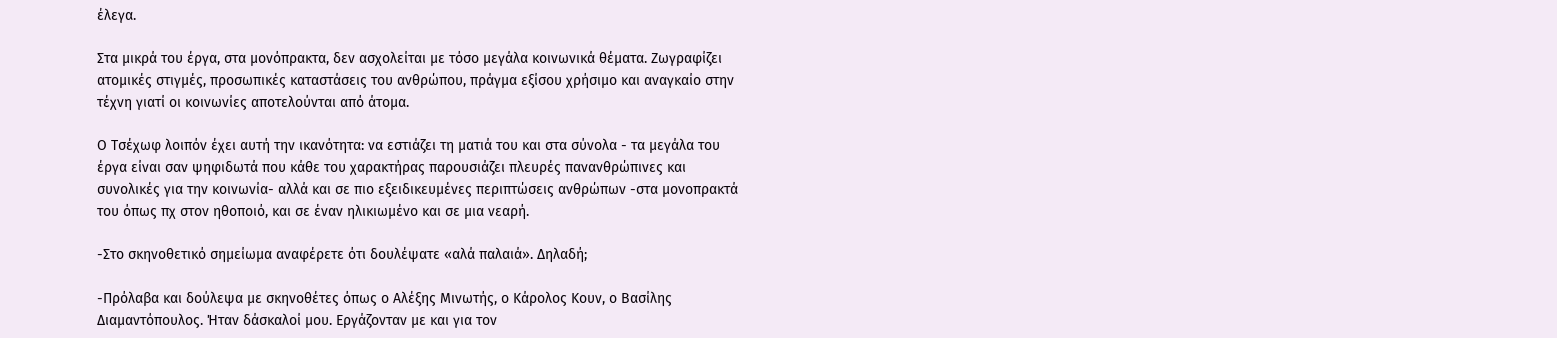έλεγα.

Στα μικρά του έργα, στα μονόπρακτα, δεν ασχολείται με τόσο μεγάλα κοινωνικά θέματα. Ζωγραφίζει ατομικές στιγμές, προσωπικές καταστάσεις του ανθρώπου, πράγμα εξίσου χρήσιμο και αναγκαίο στην τέχνη γιατί οι κοινωνίες αποτελούνται από άτομα.

Ο Τσέχωφ λοιπόν έχει αυτή την ικανότητα: να εστιάζει τη ματιά του και στα σύνολα - τα μεγάλα του έργα είναι σαν ψηφιδωτά που κάθε του χαρακτήρας παρουσιάζει πλευρές πανανθρώπινες και συνολικές για την κοινωνία- αλλά και σε πιο εξειδικευμένες περιπτώσεις ανθρώπων -στα μονοπρακτά του όπως πχ στον ηθοποιό, και σε έναν ηλικιωμένο και σε μια νεαρή.

-Στο σκηνοθετικό σημείωμα αναφέρετε ότι δουλέψατε «αλά παλαιά». Δηλαδή;

-Πρόλαβα και δούλεψα με σκηνοθέτες όπως ο Αλέξης Μινωτής, ο Κάρολος Κουν, ο Βασίλης Διαμαντόπουλος. Ήταν δάσκαλοί μου. Εργάζονταν με και για τον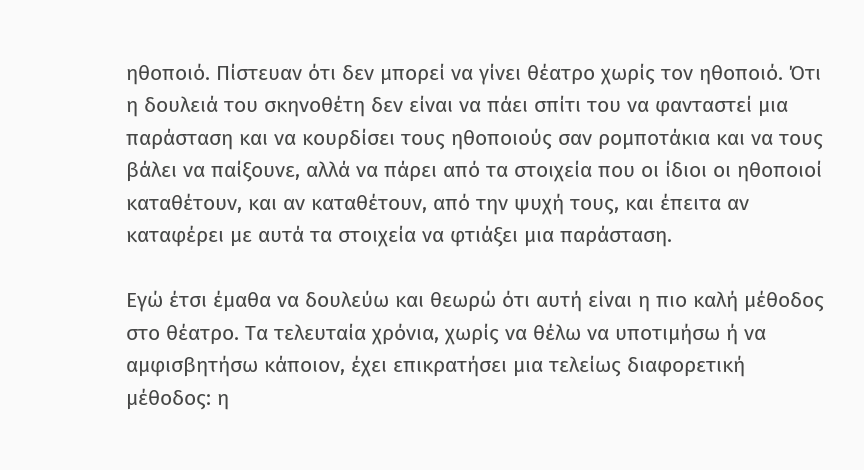ηθοποιό. Πίστευαν ότι δεν μπορεί να γίνει θέατρο χωρίς τον ηθοποιό. Ότι η δουλειά του σκηνοθέτη δεν είναι να πάει σπίτι του να φανταστεί μια παράσταση και να κουρδίσει τους ηθοποιούς σαν ρομποτάκια και να τους βάλει να παίξουνε, αλλά να πάρει από τα στοιχεία που οι ίδιοι οι ηθοποιοί καταθέτουν, και αν καταθέτουν, από την ψυχή τους, και έπειτα αν καταφέρει με αυτά τα στοιχεία να φτιάξει μια παράσταση.

Εγώ έτσι έμαθα να δουλεύω και θεωρώ ότι αυτή είναι η πιο καλή μέθοδος στο θέατρο. Τα τελευταία χρόνια, χωρίς να θέλω να υποτιμήσω ή να αμφισβητήσω κάποιον, έχει επικρατήσει μια τελείως διαφορετική μέθοδος: η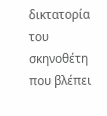δικτατορία του σκηνοθέτη που βλέπει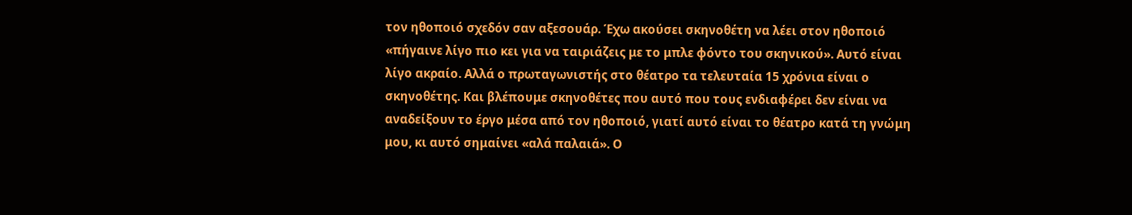τον ηθοποιό σχεδόν σαν αξεσουάρ. Έχω ακούσει σκηνοθέτη να λέει στον ηθοποιό «πήγαινε λίγο πιο κει για να ταιριάζεις με το μπλε φόντο του σκηνικού». Αυτό είναι λίγο ακραίο. Αλλά ο πρωταγωνιστής στο θέατρο τα τελευταία 15 χρόνια είναι ο σκηνοθέτης. Και βλέπουμε σκηνοθέτες που αυτό που τους ενδιαφέρει δεν είναι να αναδείξουν το έργο μέσα από τον ηθοποιό, γιατί αυτό είναι το θέατρο κατά τη γνώμη μου, κι αυτό σημαίνει «αλά παλαιά». Ο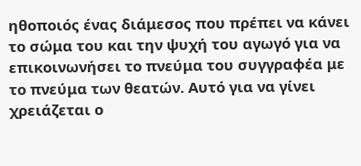ηθοποιός ένας διάμεσος που πρέπει να κάνει το σώμα του και την ψυχή του αγωγό για να επικοινωνήσει το πνεύμα του συγγραφέα με το πνεύμα των θεατών. Αυτό για να γίνει χρειάζεται ο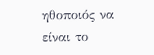ηθοποιός να είναι το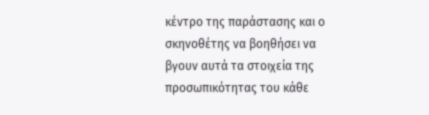κέντρο της παράστασης και ο σκηνοθέτης να βοηθήσει να βγουν αυτά τα στοιχεία της προσωπικότητας του κάθε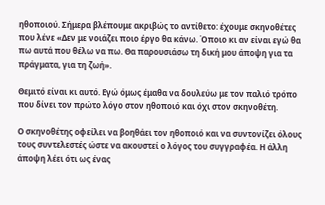ηθοποιού. Σήμερα βλέπουμε ακριβώς το αντίθετο: έχουμε σκηνοθέτες που λένε «Δεν με νοιάζει ποιο έργο θα κάνω. Όποιο κι αν είναι εγώ θα πω αυτά που θέλω να πω. Θα παρουσιάσω τη δική μου άποψη για τα πράγματα, για τη ζωή».

Θεμιτό είναι κι αυτό. Εγώ όμως έμαθα να δουλεύω με τον παλιό τρόπο που δίνει τον πρώτο λόγο στον ηθοποιό και όχι στον σκηνοθέτη.

Ο σκηνοθέτης οφείλει να βοηθάει τον ηθοποιό και να συντονίζει όλους τους συντελεστές ώστε να ακουστεί ο λόγος του συγγραφέα. Η άλλη άποψη λέει ότι ως ένας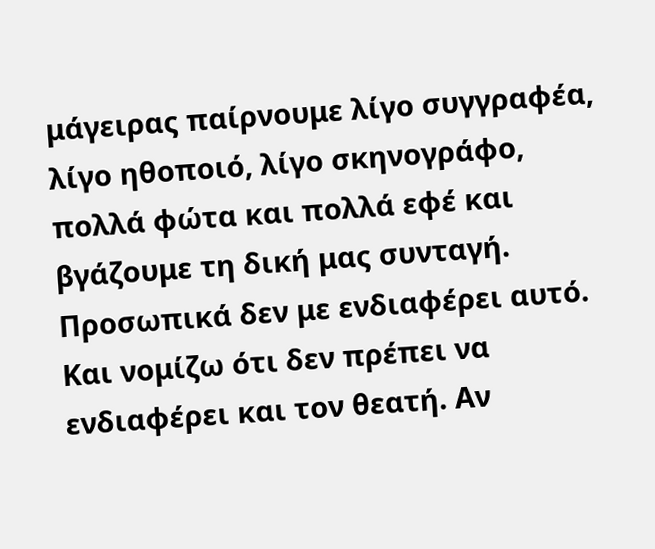μάγειρας παίρνουμε λίγο συγγραφέα, λίγο ηθοποιό, λίγο σκηνογράφο, πολλά φώτα και πολλά εφέ και βγάζουμε τη δική μας συνταγή. Προσωπικά δεν με ενδιαφέρει αυτό. Και νομίζω ότι δεν πρέπει να ενδιαφέρει και τον θεατή. Αν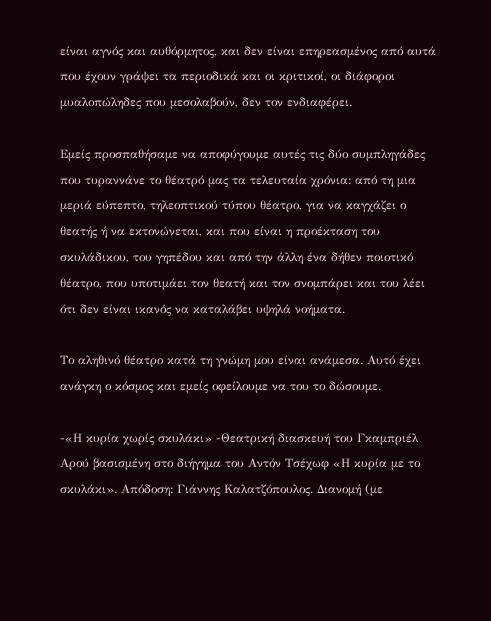είναι αγνός και αυθόρμητος, και δεν είναι επηρεασμένος από αυτά που έχουν γράψει τα περιοδικά και οι κριτικοί, οι διάφοροι μυαλοπώληδες που μεσολαβούν, δεν τον ενδιαφέρει.

Εμείς προσπαθήσαμε να αποφύγουμε αυτές τις δύο συμπληγάδες που τυραννάνε το θέατρό μας τα τελευταία χρόνια: από τη μια μεριά εύπεπτο, τηλεοπτικού τύπου θέατρο, για να καγχάζει ο θεατής ή να εκτονώνεται, και που είναι η προέκταση του σκυλάδικου, του γηπέδου και από την άλλη ένα δήθεν ποιοτικό θέατρο, που υποτιμάει τον θεατή και τον σνομπάρει και του λέει ότι δεν είναι ικανός να καταλάβει υψηλά νοήματα.

Το αληθινό θέατρο κατά τη γνώμη μου είναι ανάμεσα. Αυτό έχει ανάγκη ο κόσμος και εμείς οφείλουμε να του το δώσουμε.

-«Η κυρία χωρίς σκυλάκι» -Θεατρική διασκευή του Γκαμπριέλ Αρού βασισμένη στο διήγημα του Αντόν Τσέχωφ «Η κυρία με το σκυλάκι». Απόδοση: Γιάννης Καλατζόπουλος. Διανομή (με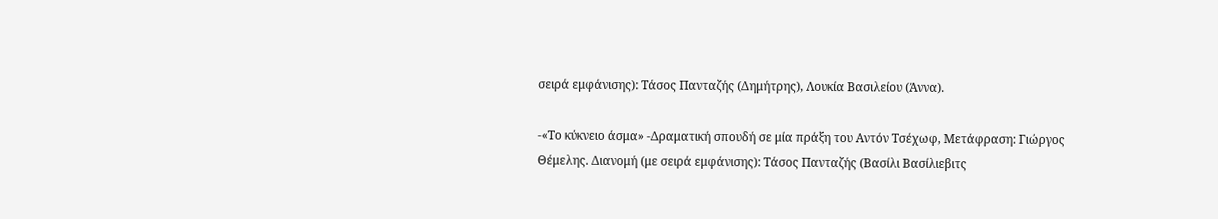σειρά εμφάνισης): Τάσος Πανταζής (Δημήτρης), Λουκία Βασιλείου (Άννα).

-«Το κύκνειο άσμα» -Δραματική σπουδή σε μία πράξη του Αντόν Τσέχωφ, Μετάφραση: Γιώργος Θέμελης. Διανομή (με σειρά εμφάνισης): Τάσος Πανταζής (Βασίλι Βασίλιεβιτς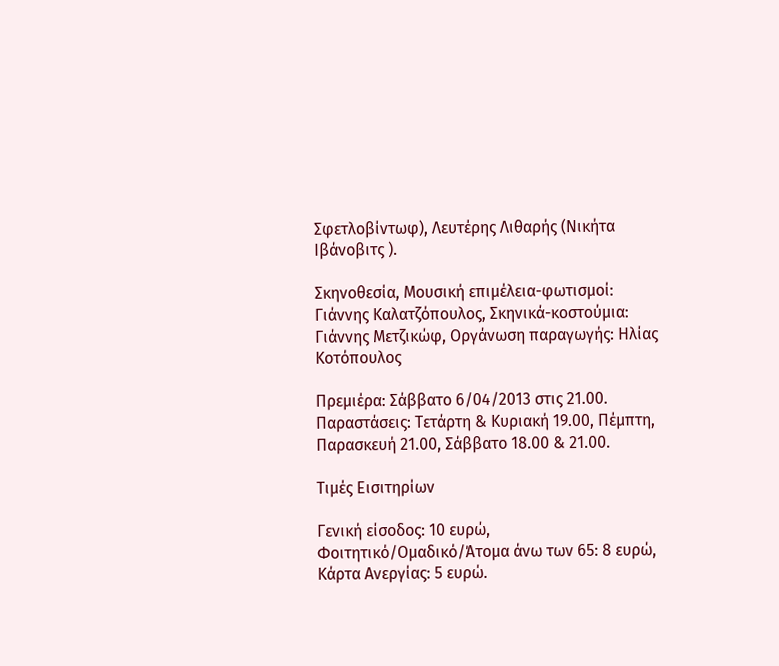Σφετλοβίντωφ), Λευτέρης Λιθαρής (Νικήτα Ιβάνοβιτς ).

Σκηνοθεσία, Μουσική επιμέλεια-φωτισμοί: Γιάννης Καλατζόπουλος, Σκηνικά-κοστούμια: Γιάννης Μετζικώφ, Οργάνωση παραγωγής: Ηλίας Κοτόπουλος

Πρεμιέρα: Σάββατο 6/04/2013 στις 21.00. Παραστάσεις: Τετάρτη & Κυριακή 19.00, Πέμπτη, Παρασκευή 21.00, Σάββατο 18.00 & 21.00.

Τιμές Εισιτηρίων

Γενική είσοδος: 10 ευρώ, Φοιτητικό/Ομαδικό/Άτομα άνω των 65: 8 ευρώ, Κάρτα Ανεργίας: 5 ευρώ.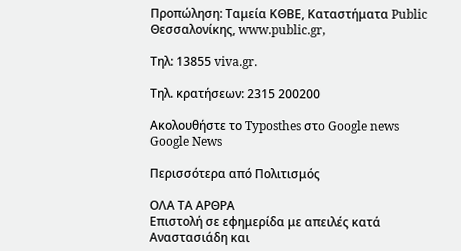Προπώληση: Ταμεία ΚΘΒΕ, Kαταστήματα Public Θεσσαλονίκης, www.public.gr,

Τηλ: 13855 viva.gr.

Τηλ. κρατήσεων: 2315 200200

Ακολουθήστε το Typosthes στo Google news Google News

Περισσότερα από Πολιτισμός

ΟΛΑ ΤΑ ΑΡΘΡΑ
Επιστολή σε εφημερίδα με απειλές κατά Αναστασιάδη και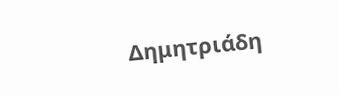Δημητριάδη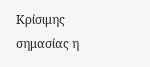Κρίσιμης σημασίας η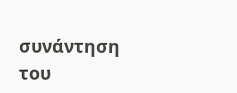συνάντηση του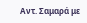Αντ. Σαμαρά με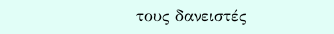τους δανειστές